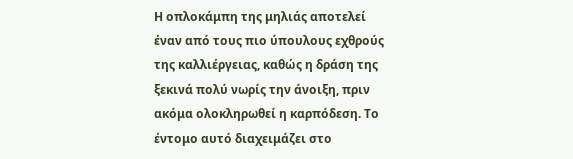Η οπλοκάμπη της μηλιάς αποτελεί έναν από τους πιο ύπουλους εχθρούς της καλλιέργειας, καθώς η δράση της ξεκινά πολύ νωρίς την άνοιξη, πριν ακόμα ολοκληρωθεί η καρπόδεση. Το έντομο αυτό διαχειμάζει στο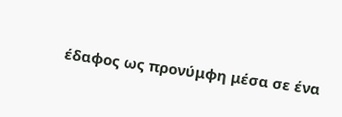έδαφος ως προνύμφη μέσα σε ένα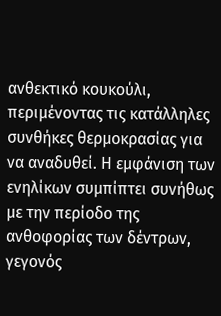ανθεκτικό κουκούλι, περιμένοντας τις κατάλληλες συνθήκες θερμοκρασίας για να αναδυθεί. Η εμφάνιση των ενηλίκων συμπίπτει συνήθως με την περίοδο της ανθοφορίας των δέντρων, γεγονός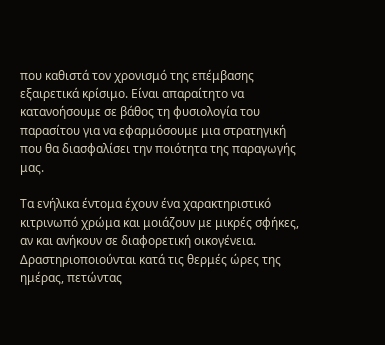που καθιστά τον χρονισμό της επέμβασης εξαιρετικά κρίσιμο. Είναι απαραίτητο να κατανοήσουμε σε βάθος τη φυσιολογία του παρασίτου για να εφαρμόσουμε μια στρατηγική που θα διασφαλίσει την ποιότητα της παραγωγής μας.

Τα ενήλικα έντομα έχουν ένα χαρακτηριστικό κιτρινωπό χρώμα και μοιάζουν με μικρές σφήκες, αν και ανήκουν σε διαφορετική οικογένεια. Δραστηριοποιούνται κατά τις θερμές ώρες της ημέρας, πετώντας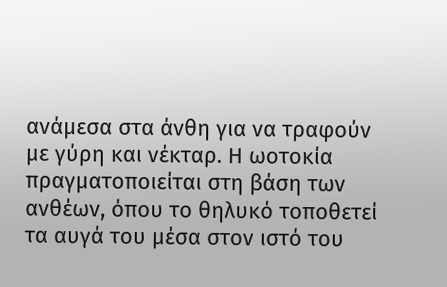ανάμεσα στα άνθη για να τραφούν με γύρη και νέκταρ. Η ωοτοκία πραγματοποιείται στη βάση των ανθέων, όπου το θηλυκό τοποθετεί τα αυγά του μέσα στον ιστό του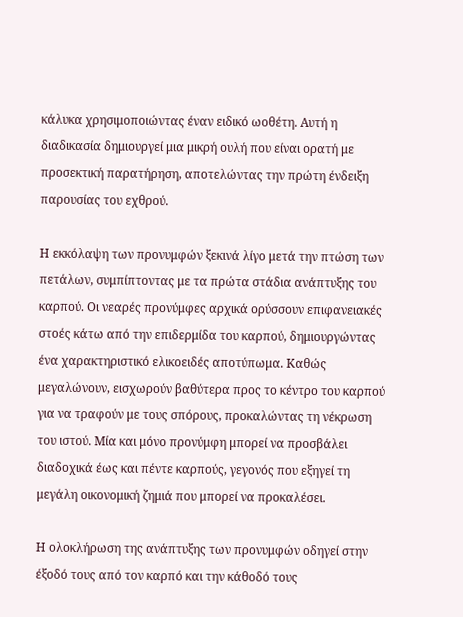κάλυκα χρησιμοποιώντας έναν ειδικό ωοθέτη. Αυτή η διαδικασία δημιουργεί μια μικρή ουλή που είναι ορατή με προσεκτική παρατήρηση, αποτελώντας την πρώτη ένδειξη παρουσίας του εχθρού.

Η εκκόλαψη των προνυμφών ξεκινά λίγο μετά την πτώση των πετάλων, συμπίπτοντας με τα πρώτα στάδια ανάπτυξης του καρπού. Οι νεαρές προνύμφες αρχικά ορύσσουν επιφανειακές στοές κάτω από την επιδερμίδα του καρπού, δημιουργώντας ένα χαρακτηριστικό ελικοειδές αποτύπωμα. Καθώς μεγαλώνουν, εισχωρούν βαθύτερα προς το κέντρο του καρπού για να τραφούν με τους σπόρους, προκαλώντας τη νέκρωση του ιστού. Μία και μόνο προνύμφη μπορεί να προσβάλει διαδοχικά έως και πέντε καρπούς, γεγονός που εξηγεί τη μεγάλη οικονομική ζημιά που μπορεί να προκαλέσει.

Η ολοκλήρωση της ανάπτυξης των προνυμφών οδηγεί στην έξοδό τους από τον καρπό και την κάθοδό τους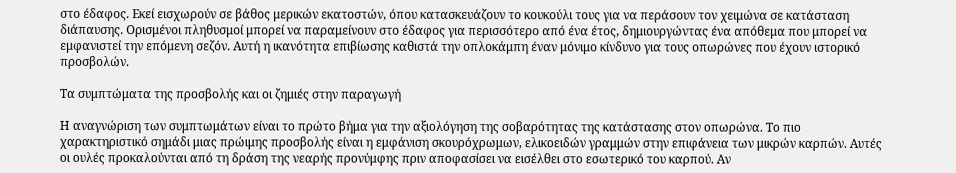στο έδαφος. Εκεί εισχωρούν σε βάθος μερικών εκατοστών, όπου κατασκευάζουν το κουκούλι τους για να περάσουν τον χειμώνα σε κατάσταση διάπαυσης. Ορισμένοι πληθυσμοί μπορεί να παραμείνουν στο έδαφος για περισσότερο από ένα έτος, δημιουργώντας ένα απόθεμα που μπορεί να εμφανιστεί την επόμενη σεζόν. Αυτή η ικανότητα επιβίωσης καθιστά την οπλοκάμπη έναν μόνιμο κίνδυνο για τους οπωρώνες που έχουν ιστορικό προσβολών.

Τα συμπτώματα της προσβολής και οι ζημιές στην παραγωγή

Η αναγνώριση των συμπτωμάτων είναι το πρώτο βήμα για την αξιολόγηση της σοβαρότητας της κατάστασης στον οπωρώνα. Το πιο χαρακτηριστικό σημάδι μιας πρώιμης προσβολής είναι η εμφάνιση σκουρόχρωμων, ελικοειδών γραμμών στην επιφάνεια των μικρών καρπών. Αυτές οι ουλές προκαλούνται από τη δράση της νεαρής προνύμφης πριν αποφασίσει να εισέλθει στο εσωτερικό του καρπού. Αν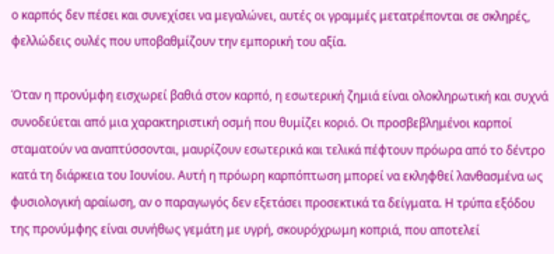ο καρπός δεν πέσει και συνεχίσει να μεγαλώνει, αυτές οι γραμμές μετατρέπονται σε σκληρές, φελλώδεις ουλές που υποβαθμίζουν την εμπορική του αξία.

Όταν η προνύμφη εισχωρεί βαθιά στον καρπό, η εσωτερική ζημιά είναι ολοκληρωτική και συχνά συνοδεύεται από μια χαρακτηριστική οσμή που θυμίζει κοριό. Οι προσβεβλημένοι καρποί σταματούν να αναπτύσσονται, μαυρίζουν εσωτερικά και τελικά πέφτουν πρόωρα από το δέντρο κατά τη διάρκεια του Ιουνίου. Αυτή η πρόωρη καρπόπτωση μπορεί να εκληφθεί λανθασμένα ως φυσιολογική αραίωση, αν ο παραγωγός δεν εξετάσει προσεκτικά τα δείγματα. Η τρύπα εξόδου της προνύμφης είναι συνήθως γεμάτη με υγρή, σκουρόχρωμη κοπριά, που αποτελεί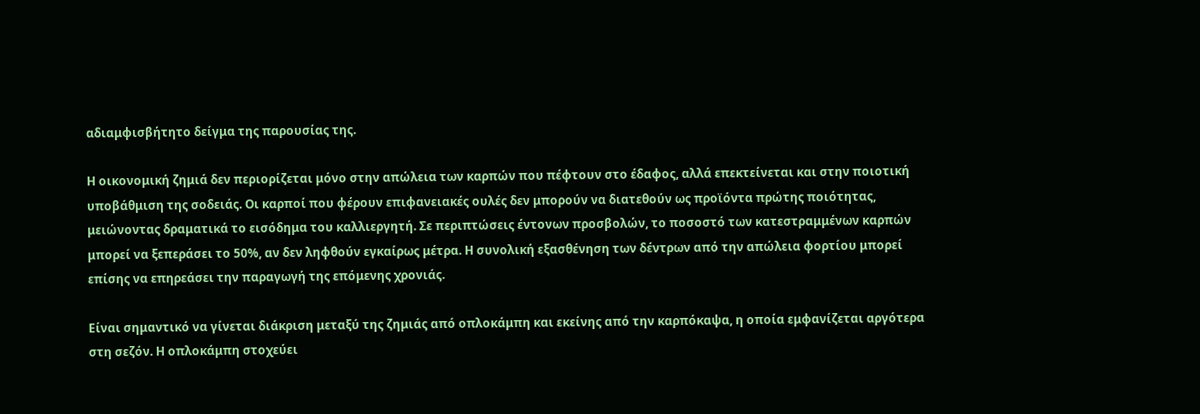αδιαμφισβήτητο δείγμα της παρουσίας της.

Η οικονομική ζημιά δεν περιορίζεται μόνο στην απώλεια των καρπών που πέφτουν στο έδαφος, αλλά επεκτείνεται και στην ποιοτική υποβάθμιση της σοδειάς. Οι καρποί που φέρουν επιφανειακές ουλές δεν μπορούν να διατεθούν ως προϊόντα πρώτης ποιότητας, μειώνοντας δραματικά το εισόδημα του καλλιεργητή. Σε περιπτώσεις έντονων προσβολών, το ποσοστό των κατεστραμμένων καρπών μπορεί να ξεπεράσει το 50%, αν δεν ληφθούν εγκαίρως μέτρα. Η συνολική εξασθένηση των δέντρων από την απώλεια φορτίου μπορεί επίσης να επηρεάσει την παραγωγή της επόμενης χρονιάς.

Είναι σημαντικό να γίνεται διάκριση μεταξύ της ζημιάς από οπλοκάμπη και εκείνης από την καρπόκαψα, η οποία εμφανίζεται αργότερα στη σεζόν. Η οπλοκάμπη στοχεύει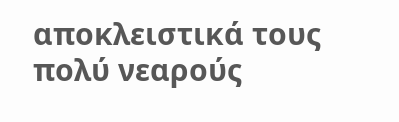αποκλειστικά τους πολύ νεαρούς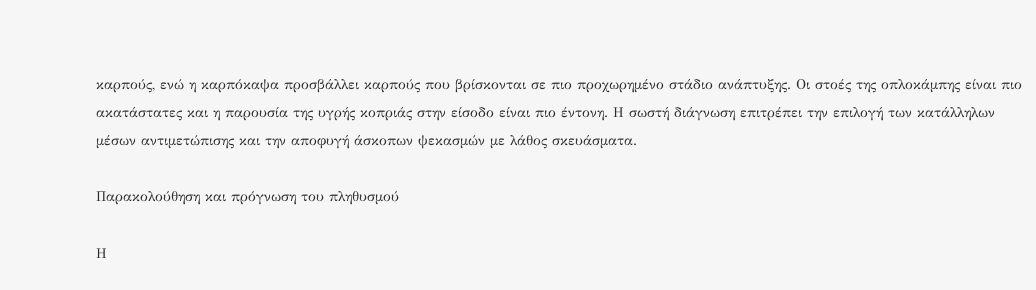καρπούς, ενώ η καρπόκαψα προσβάλλει καρπούς που βρίσκονται σε πιο προχωρημένο στάδιο ανάπτυξης. Οι στοές της οπλοκάμπης είναι πιο ακατάστατες και η παρουσία της υγρής κοπριάς στην είσοδο είναι πιο έντονη. Η σωστή διάγνωση επιτρέπει την επιλογή των κατάλληλων μέσων αντιμετώπισης και την αποφυγή άσκοπων ψεκασμών με λάθος σκευάσματα.

Παρακολούθηση και πρόγνωση του πληθυσμού

Η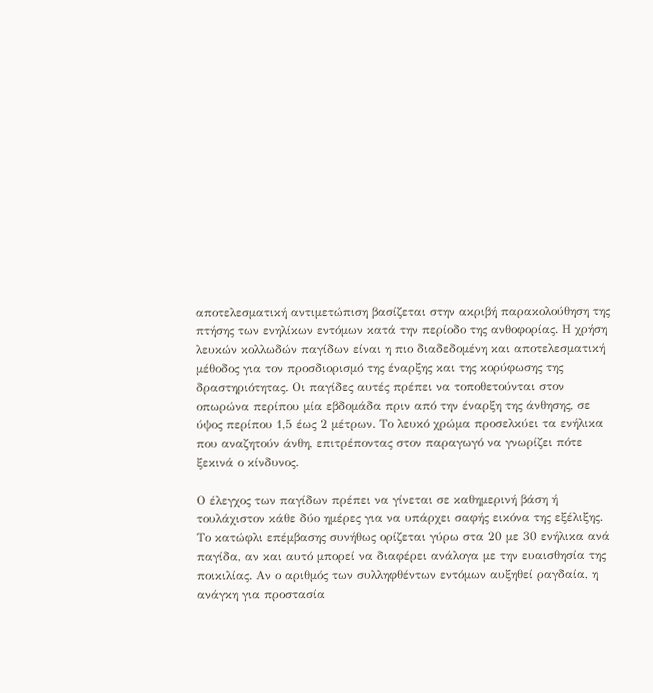αποτελεσματική αντιμετώπιση βασίζεται στην ακριβή παρακολούθηση της πτήσης των ενηλίκων εντόμων κατά την περίοδο της ανθοφορίας. Η χρήση λευκών κολλωδών παγίδων είναι η πιο διαδεδομένη και αποτελεσματική μέθοδος για τον προσδιορισμό της έναρξης και της κορύφωσης της δραστηριότητας. Οι παγίδες αυτές πρέπει να τοποθετούνται στον οπωρώνα περίπου μία εβδομάδα πριν από την έναρξη της άνθησης, σε ύψος περίπου 1,5 έως 2 μέτρων. Το λευκό χρώμα προσελκύει τα ενήλικα που αναζητούν άνθη, επιτρέποντας στον παραγωγό να γνωρίζει πότε ξεκινά ο κίνδυνος.

Ο έλεγχος των παγίδων πρέπει να γίνεται σε καθημερινή βάση ή τουλάχιστον κάθε δύο ημέρες για να υπάρχει σαφής εικόνα της εξέλιξης. Το κατώφλι επέμβασης συνήθως ορίζεται γύρω στα 20 με 30 ενήλικα ανά παγίδα, αν και αυτό μπορεί να διαφέρει ανάλογα με την ευαισθησία της ποικιλίας. Αν ο αριθμός των συλληφθέντων εντόμων αυξηθεί ραγδαία, η ανάγκη για προστασία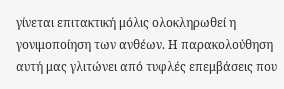γίνεται επιτακτική μόλις ολοκληρωθεί η γονιμοποίηση των ανθέων. Η παρακολούθηση αυτή μας γλιτώνει από τυφλές επεμβάσεις που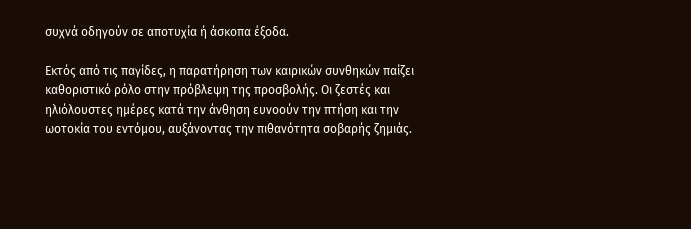συχνά οδηγούν σε αποτυχία ή άσκοπα έξοδα.

Εκτός από τις παγίδες, η παρατήρηση των καιρικών συνθηκών παίζει καθοριστικό ρόλο στην πρόβλεψη της προσβολής. Οι ζεστές και ηλιόλουστες ημέρες κατά την άνθηση ευνοούν την πτήση και την ωοτοκία του εντόμου, αυξάνοντας την πιθανότητα σοβαρής ζημιάς.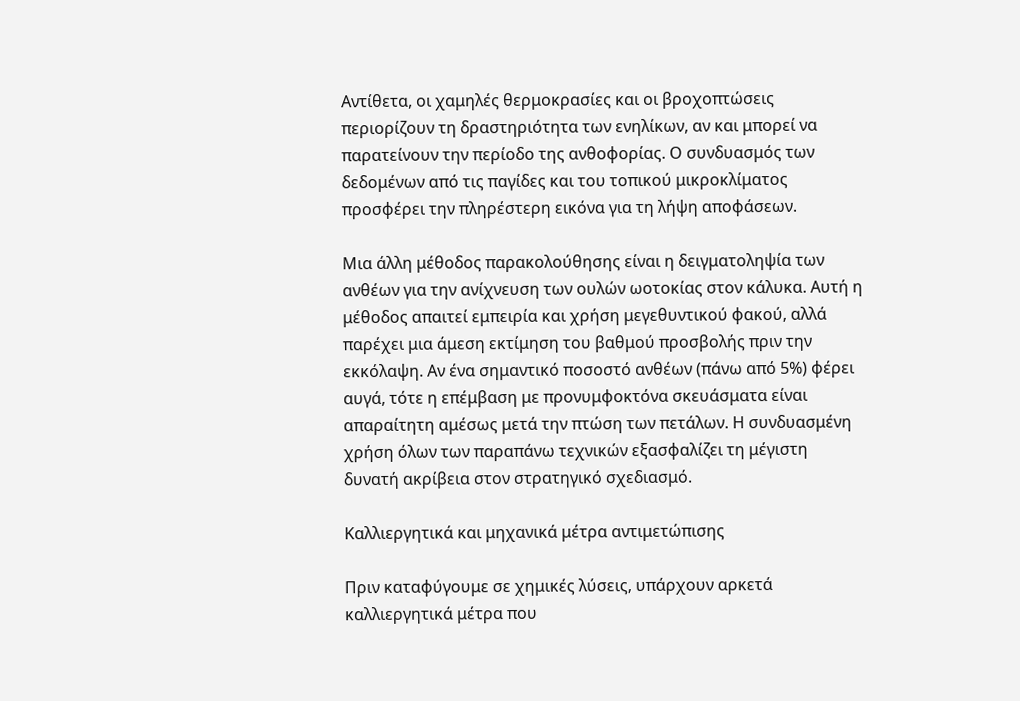Αντίθετα, οι χαμηλές θερμοκρασίες και οι βροχοπτώσεις περιορίζουν τη δραστηριότητα των ενηλίκων, αν και μπορεί να παρατείνουν την περίοδο της ανθοφορίας. Ο συνδυασμός των δεδομένων από τις παγίδες και του τοπικού μικροκλίματος προσφέρει την πληρέστερη εικόνα για τη λήψη αποφάσεων.

Μια άλλη μέθοδος παρακολούθησης είναι η δειγματοληψία των ανθέων για την ανίχνευση των ουλών ωοτοκίας στον κάλυκα. Αυτή η μέθοδος απαιτεί εμπειρία και χρήση μεγεθυντικού φακού, αλλά παρέχει μια άμεση εκτίμηση του βαθμού προσβολής πριν την εκκόλαψη. Αν ένα σημαντικό ποσοστό ανθέων (πάνω από 5%) φέρει αυγά, τότε η επέμβαση με προνυμφοκτόνα σκευάσματα είναι απαραίτητη αμέσως μετά την πτώση των πετάλων. Η συνδυασμένη χρήση όλων των παραπάνω τεχνικών εξασφαλίζει τη μέγιστη δυνατή ακρίβεια στον στρατηγικό σχεδιασμό.

Καλλιεργητικά και μηχανικά μέτρα αντιμετώπισης

Πριν καταφύγουμε σε χημικές λύσεις, υπάρχουν αρκετά καλλιεργητικά μέτρα που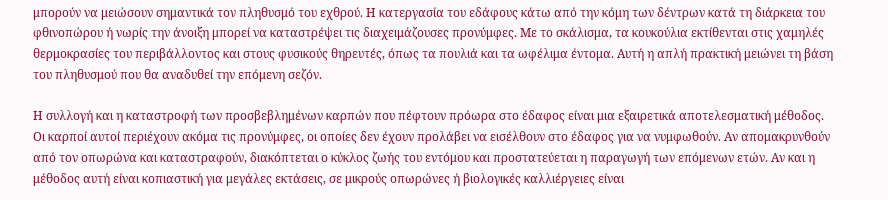μπορούν να μειώσουν σημαντικά τον πληθυσμό του εχθρού. Η κατεργασία του εδάφους κάτω από την κόμη των δέντρων κατά τη διάρκεια του φθινοπώρου ή νωρίς την άνοιξη μπορεί να καταστρέψει τις διαχειμάζουσες προνύμφες. Με το σκάλισμα, τα κουκούλια εκτίθενται στις χαμηλές θερμοκρασίες του περιβάλλοντος και στους φυσικούς θηρευτές, όπως τα πουλιά και τα ωφέλιμα έντομα. Αυτή η απλή πρακτική μειώνει τη βάση του πληθυσμού που θα αναδυθεί την επόμενη σεζόν.

Η συλλογή και η καταστροφή των προσβεβλημένων καρπών που πέφτουν πρόωρα στο έδαφος είναι μια εξαιρετικά αποτελεσματική μέθοδος. Οι καρποί αυτοί περιέχουν ακόμα τις προνύμφες, οι οποίες δεν έχουν προλάβει να εισέλθουν στο έδαφος για να νυμφωθούν. Αν απομακρυνθούν από τον οπωρώνα και καταστραφούν, διακόπτεται ο κύκλος ζωής του εντόμου και προστατεύεται η παραγωγή των επόμενων ετών. Αν και η μέθοδος αυτή είναι κοπιαστική για μεγάλες εκτάσεις, σε μικρούς οπωρώνες ή βιολογικές καλλιέργειες είναι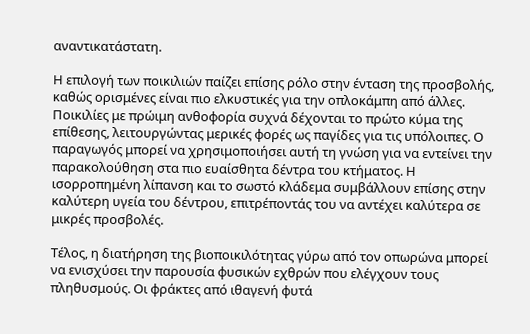αναντικατάστατη.

Η επιλογή των ποικιλιών παίζει επίσης ρόλο στην ένταση της προσβολής, καθώς ορισμένες είναι πιο ελκυστικές για την οπλοκάμπη από άλλες. Ποικιλίες με πρώιμη ανθοφορία συχνά δέχονται το πρώτο κύμα της επίθεσης, λειτουργώντας μερικές φορές ως παγίδες για τις υπόλοιπες. Ο παραγωγός μπορεί να χρησιμοποιήσει αυτή τη γνώση για να εντείνει την παρακολούθηση στα πιο ευαίσθητα δέντρα του κτήματος. Η ισορροπημένη λίπανση και το σωστό κλάδεμα συμβάλλουν επίσης στην καλύτερη υγεία του δέντρου, επιτρέποντάς του να αντέχει καλύτερα σε μικρές προσβολές.

Τέλος, η διατήρηση της βιοποικιλότητας γύρω από τον οπωρώνα μπορεί να ενισχύσει την παρουσία φυσικών εχθρών που ελέγχουν τους πληθυσμούς. Οι φράκτες από ιθαγενή φυτά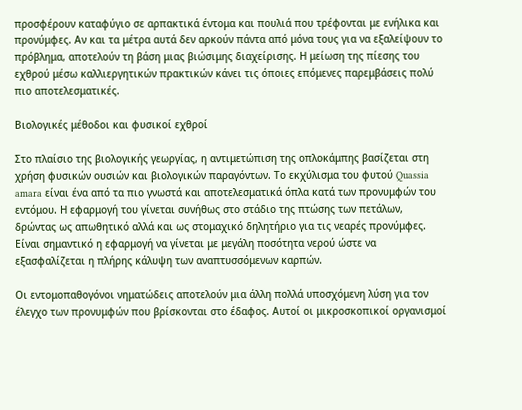προσφέρουν καταφύγιο σε αρπακτικά έντομα και πουλιά που τρέφονται με ενήλικα και προνύμφες. Αν και τα μέτρα αυτά δεν αρκούν πάντα από μόνα τους για να εξαλείψουν το πρόβλημα, αποτελούν τη βάση μιας βιώσιμης διαχείρισης. Η μείωση της πίεσης του εχθρού μέσω καλλιεργητικών πρακτικών κάνει τις όποιες επόμενες παρεμβάσεις πολύ πιο αποτελεσματικές.

Βιολογικές μέθοδοι και φυσικοί εχθροί

Στο πλαίσιο της βιολογικής γεωργίας, η αντιμετώπιση της οπλοκάμπης βασίζεται στη χρήση φυσικών ουσιών και βιολογικών παραγόντων. Το εκχύλισμα του φυτού Quassia amara είναι ένα από τα πιο γνωστά και αποτελεσματικά όπλα κατά των προνυμφών του εντόμου. Η εφαρμογή του γίνεται συνήθως στο στάδιο της πτώσης των πετάλων, δρώντας ως απωθητικό αλλά και ως στομαχικό δηλητήριο για τις νεαρές προνύμφες. Είναι σημαντικό η εφαρμογή να γίνεται με μεγάλη ποσότητα νερού ώστε να εξασφαλίζεται η πλήρης κάλυψη των αναπτυσσόμενων καρπών.

Οι εντομοπαθογόνοι νηματώδεις αποτελούν μια άλλη πολλά υποσχόμενη λύση για τον έλεγχο των προνυμφών που βρίσκονται στο έδαφος. Αυτοί οι μικροσκοπικοί οργανισμοί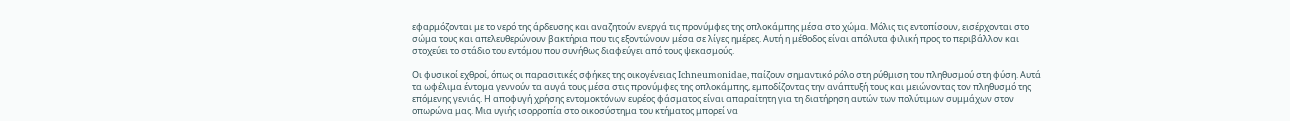εφαρμόζονται με το νερό της άρδευσης και αναζητούν ενεργά τις προνύμφες της οπλοκάμπης μέσα στο χώμα. Μόλις τις εντοπίσουν, εισέρχονται στο σώμα τους και απελευθερώνουν βακτήρια που τις εξοντώνουν μέσα σε λίγες ημέρες. Αυτή η μέθοδος είναι απόλυτα φιλική προς το περιβάλλον και στοχεύει το στάδιο του εντόμου που συνήθως διαφεύγει από τους ψεκασμούς.

Οι φυσικοί εχθροί, όπως οι παρασιτικές σφήκες της οικογένειας Ichneumonidae, παίζουν σημαντικό ρόλο στη ρύθμιση του πληθυσμού στη φύση. Αυτά τα ωφέλιμα έντομα γεννούν τα αυγά τους μέσα στις προνύμφες της οπλοκάμπης, εμποδίζοντας την ανάπτυξή τους και μειώνοντας τον πληθυσμό της επόμενης γενιάς. Η αποφυγή χρήσης εντομοκτόνων ευρέος φάσματος είναι απαραίτητη για τη διατήρηση αυτών των πολύτιμων συμμάχων στον οπωρώνα μας. Μια υγιής ισορροπία στο οικοσύστημα του κτήματος μπορεί να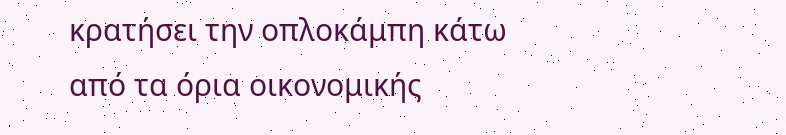κρατήσει την οπλοκάμπη κάτω από τα όρια οικονομικής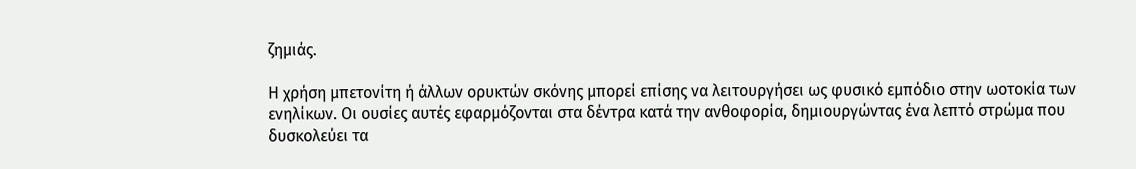ζημιάς.

Η χρήση μπετονίτη ή άλλων ορυκτών σκόνης μπορεί επίσης να λειτουργήσει ως φυσικό εμπόδιο στην ωοτοκία των ενηλίκων. Οι ουσίες αυτές εφαρμόζονται στα δέντρα κατά την ανθοφορία, δημιουργώντας ένα λεπτό στρώμα που δυσκολεύει τα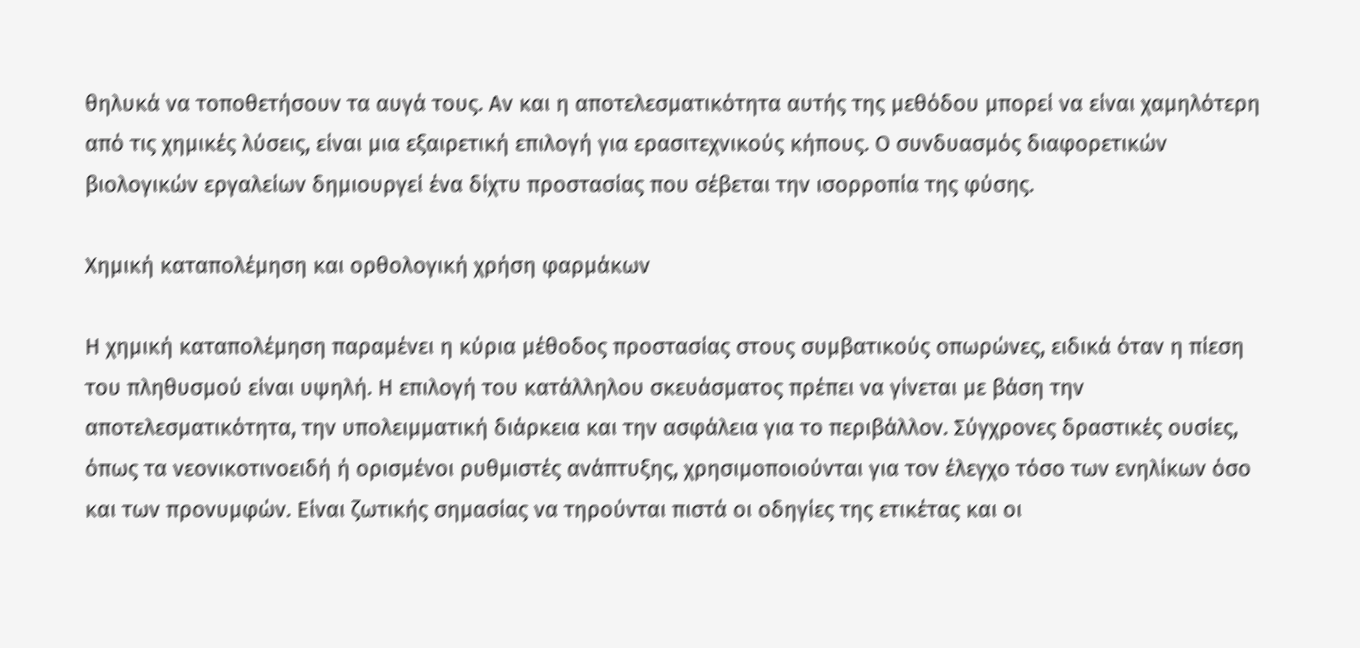θηλυκά να τοποθετήσουν τα αυγά τους. Αν και η αποτελεσματικότητα αυτής της μεθόδου μπορεί να είναι χαμηλότερη από τις χημικές λύσεις, είναι μια εξαιρετική επιλογή για ερασιτεχνικούς κήπους. Ο συνδυασμός διαφορετικών βιολογικών εργαλείων δημιουργεί ένα δίχτυ προστασίας που σέβεται την ισορροπία της φύσης.

Χημική καταπολέμηση και ορθολογική χρήση φαρμάκων

Η χημική καταπολέμηση παραμένει η κύρια μέθοδος προστασίας στους συμβατικούς οπωρώνες, ειδικά όταν η πίεση του πληθυσμού είναι υψηλή. Η επιλογή του κατάλληλου σκευάσματος πρέπει να γίνεται με βάση την αποτελεσματικότητα, την υπολειμματική διάρκεια και την ασφάλεια για το περιβάλλον. Σύγχρονες δραστικές ουσίες, όπως τα νεονικοτινοειδή ή ορισμένοι ρυθμιστές ανάπτυξης, χρησιμοποιούνται για τον έλεγχο τόσο των ενηλίκων όσο και των προνυμφών. Είναι ζωτικής σημασίας να τηρούνται πιστά οι οδηγίες της ετικέτας και οι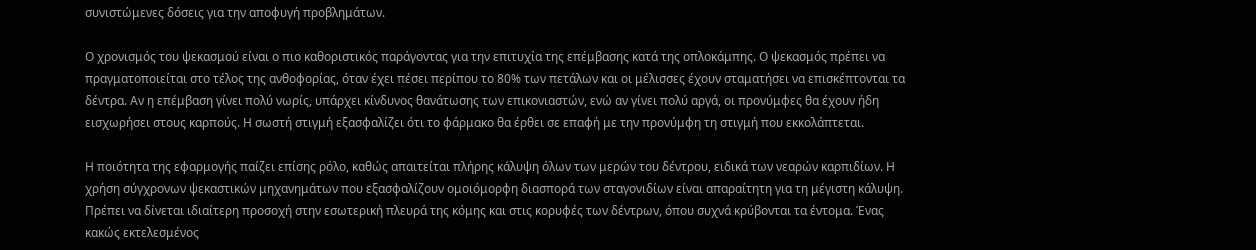συνιστώμενες δόσεις για την αποφυγή προβλημάτων.

Ο χρονισμός του ψεκασμού είναι ο πιο καθοριστικός παράγοντας για την επιτυχία της επέμβασης κατά της οπλοκάμπης. Ο ψεκασμός πρέπει να πραγματοποιείται στο τέλος της ανθοφορίας, όταν έχει πέσει περίπου το 80% των πετάλων και οι μέλισσες έχουν σταματήσει να επισκέπτονται τα δέντρα. Αν η επέμβαση γίνει πολύ νωρίς, υπάρχει κίνδυνος θανάτωσης των επικονιαστών, ενώ αν γίνει πολύ αργά, οι προνύμφες θα έχουν ήδη εισχωρήσει στους καρπούς. Η σωστή στιγμή εξασφαλίζει ότι το φάρμακο θα έρθει σε επαφή με την προνύμφη τη στιγμή που εκκολάπτεται.

Η ποιότητα της εφαρμογής παίζει επίσης ρόλο, καθώς απαιτείται πλήρης κάλυψη όλων των μερών του δέντρου, ειδικά των νεαρών καρπιδίων. Η χρήση σύγχρονων ψεκαστικών μηχανημάτων που εξασφαλίζουν ομοιόμορφη διασπορά των σταγονιδίων είναι απαραίτητη για τη μέγιστη κάλυψη. Πρέπει να δίνεται ιδιαίτερη προσοχή στην εσωτερική πλευρά της κόμης και στις κορυφές των δέντρων, όπου συχνά κρύβονται τα έντομα. Ένας κακώς εκτελεσμένος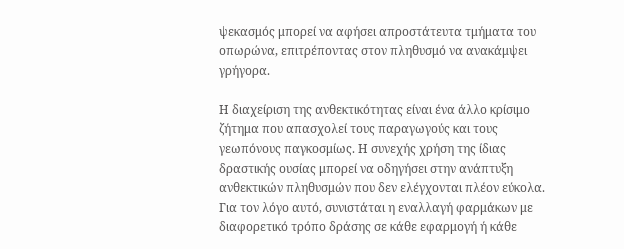ψεκασμός μπορεί να αφήσει απροστάτευτα τμήματα του οπωρώνα, επιτρέποντας στον πληθυσμό να ανακάμψει γρήγορα.

Η διαχείριση της ανθεκτικότητας είναι ένα άλλο κρίσιμο ζήτημα που απασχολεί τους παραγωγούς και τους γεωπόνους παγκοσμίως. Η συνεχής χρήση της ίδιας δραστικής ουσίας μπορεί να οδηγήσει στην ανάπτυξη ανθεκτικών πληθυσμών που δεν ελέγχονται πλέον εύκολα. Για τον λόγο αυτό, συνιστάται η εναλλαγή φαρμάκων με διαφορετικό τρόπο δράσης σε κάθε εφαρμογή ή κάθε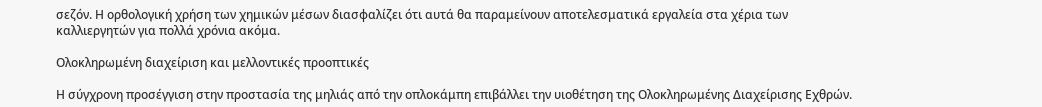σεζόν. Η ορθολογική χρήση των χημικών μέσων διασφαλίζει ότι αυτά θα παραμείνουν αποτελεσματικά εργαλεία στα χέρια των καλλιεργητών για πολλά χρόνια ακόμα.

Ολοκληρωμένη διαχείριση και μελλοντικές προοπτικές

Η σύγχρονη προσέγγιση στην προστασία της μηλιάς από την οπλοκάμπη επιβάλλει την υιοθέτηση της Ολοκληρωμένης Διαχείρισης Εχθρών.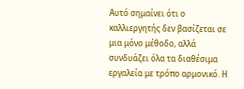Αυτό σημαίνει ότι ο καλλιεργητής δεν βασίζεται σε μια μόνο μέθοδο, αλλά συνδυάζει όλα τα διαθέσιμα εργαλεία με τρόπο αρμονικό. Η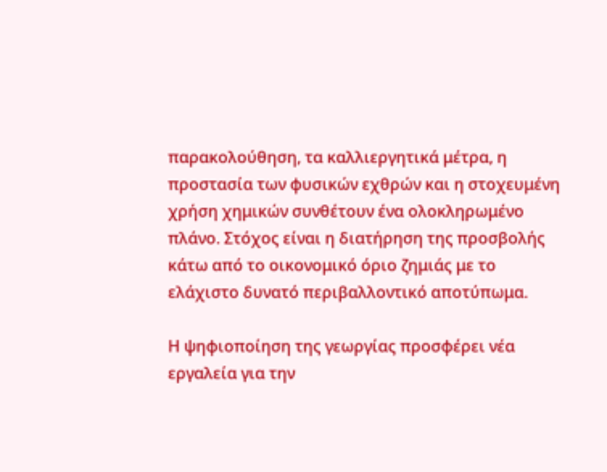παρακολούθηση, τα καλλιεργητικά μέτρα, η προστασία των φυσικών εχθρών και η στοχευμένη χρήση χημικών συνθέτουν ένα ολοκληρωμένο πλάνο. Στόχος είναι η διατήρηση της προσβολής κάτω από το οικονομικό όριο ζημιάς με το ελάχιστο δυνατό περιβαλλοντικό αποτύπωμα.

Η ψηφιοποίηση της γεωργίας προσφέρει νέα εργαλεία για την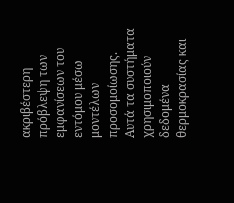ακριβέστερη πρόβλεψη των εμφανίσεων του εντόμου μέσω μοντέλων προσομοίωσης. Αυτά τα συστήματα χρησιμοποιούν δεδομένα θερμοκρασίας και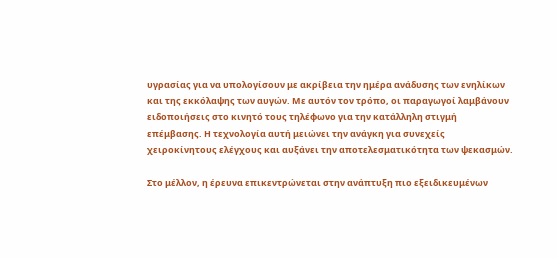υγρασίας για να υπολογίσουν με ακρίβεια την ημέρα ανάδυσης των ενηλίκων και της εκκόλαψης των αυγών. Με αυτόν τον τρόπο, οι παραγωγοί λαμβάνουν ειδοποιήσεις στο κινητό τους τηλέφωνο για την κατάλληλη στιγμή επέμβασης. Η τεχνολογία αυτή μειώνει την ανάγκη για συνεχείς χειροκίνητους ελέγχους και αυξάνει την αποτελεσματικότητα των ψεκασμών.

Στο μέλλον, η έρευνα επικεντρώνεται στην ανάπτυξη πιο εξειδικευμένων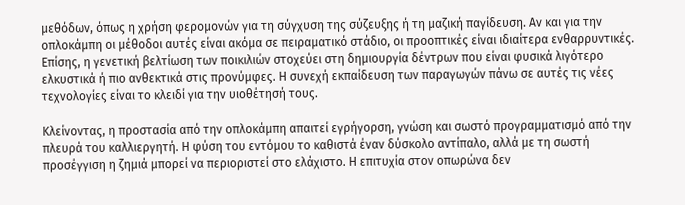μεθόδων, όπως η χρήση φερομονών για τη σύγχυση της σύζευξης ή τη μαζική παγίδευση. Αν και για την οπλοκάμπη οι μέθοδοι αυτές είναι ακόμα σε πειραματικό στάδιο, οι προοπτικές είναι ιδιαίτερα ενθαρρυντικές. Επίσης, η γενετική βελτίωση των ποικιλιών στοχεύει στη δημιουργία δέντρων που είναι φυσικά λιγότερο ελκυστικά ή πιο ανθεκτικά στις προνύμφες. Η συνεχή εκπαίδευση των παραγωγών πάνω σε αυτές τις νέες τεχνολογίες είναι το κλειδί για την υιοθέτησή τους.

Κλείνοντας, η προστασία από την οπλοκάμπη απαιτεί εγρήγορση, γνώση και σωστό προγραμματισμό από την πλευρά του καλλιεργητή. Η φύση του εντόμου το καθιστά έναν δύσκολο αντίπαλο, αλλά με τη σωστή προσέγγιση η ζημιά μπορεί να περιοριστεί στο ελάχιστο. Η επιτυχία στον οπωρώνα δεν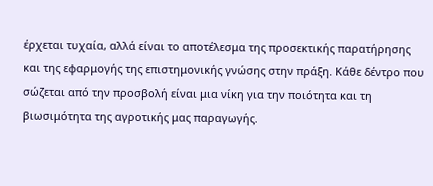έρχεται τυχαία, αλλά είναι το αποτέλεσμα της προσεκτικής παρατήρησης και της εφαρμογής της επιστημονικής γνώσης στην πράξη. Κάθε δέντρο που σώζεται από την προσβολή είναι μια νίκη για την ποιότητα και τη βιωσιμότητα της αγροτικής μας παραγωγής.